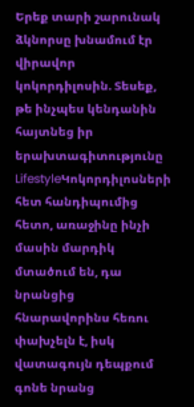Երեք տարի շարունակ ձկնորսը խնամում էր վիրավոր կոկորդիլոսին. Տեսեք, թե ինչպես կենդանին հայտնեց իր երախտագիտությունը
LifestyleԿոկորդիլոսների հետ հանդիպումից հետո, առաջինը ինչի մասին մարդիկ մտածում են, դա նրանցից հնարավորինս հեռու փախչելն է, իսկ վատագույն դեպքում գոնե նրանց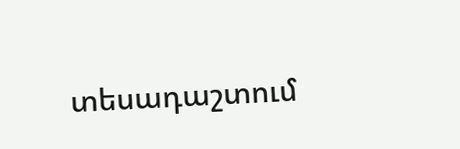տեսադաշտում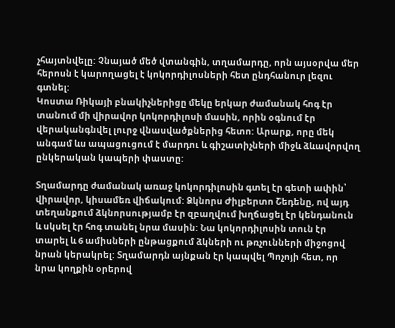չհայտնվելը: Չնայած մեծ վտանգին, տղամարդը, որն այսօրվա մեր հերոսն է կարողացել է կոկորդիլոսների հետ ընդհանուր լեզու գտնել:
Կոստա Ռիկայի բնակիչներիցը մեկը երկար ժամանակ հոգ էր տանում մի վիրավոր կոկորդիլոսի մասին, որին օգնում էր վերականգնվել լուրջ վնասվածքներից հետո: Արարք, որը մեկ անգամ ևս ապացուցում է մարդու և գիշատիչների միջև ձևավորվող ընկերական կապերի փաստը:

Տղամարդը ժամանակ առաջ կոկորդիլոսին գտել էր գետի ափին՝ վիրավոր, կիսամեռ վիճակում: Ձկնորս Ժիլբերտո Շեդենը, ով այդ տեղանքում ձկնորսությամբ էր զբաղվում խղճացել էր կենդանուն և սկսել էր հոգ տանել նրա մասին: Նա կոկորդիլոսին տուն էր տարել և 6 ամիսների ընթացքում ձկների ու թռչունների միջոցով նրան կերակրել: Տղամարդն այնքան էր կապվել Պոչոյի հետ, որ նրա կողքին օրերով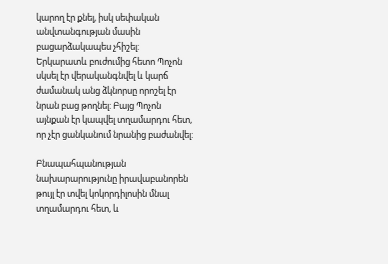կարող էր քնել, իսկ սեփական անվտանգության մասին բացարձակապես չհիշել:
Երկարատև բուժումից հետո Պոչոն սկսել էր վերականգնվել և կարճ ժամանակ անց ձկնորսը որոշել էր նրան բաց թողնել: Բայց Պոչոն այնքան էր կապվել տղամարդու հետ, որ չէր ցանկանում նրանից բաժանվել:

Բնապահպանության նախարարությունը իրավաբանորեն թույլ էր տվել կոկորդիլոսին մնալ տղամարդու հետ, և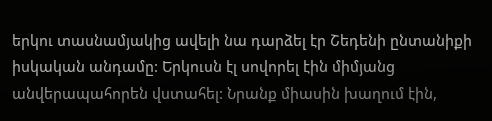երկու տասնամյակից ավելի նա դարձել էր Շեդենի ընտանիքի իսկական անդամը: Երկուսն էլ սովորել էին միմյանց անվերապահորեն վստահել: Նրանք միասին խաղում էին,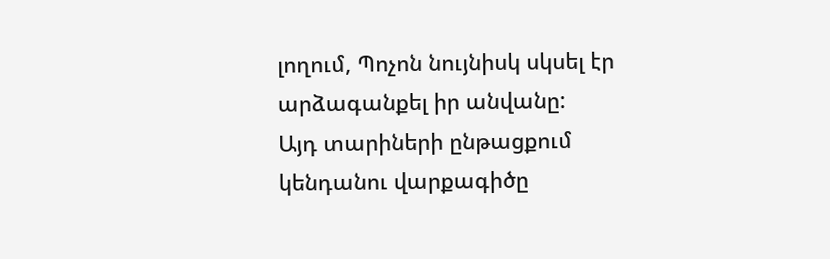լողում, Պոչոն նույնիսկ սկսել էր արձագանքել իր անվանը:
Այդ տարիների ընթացքում կենդանու վարքագիծը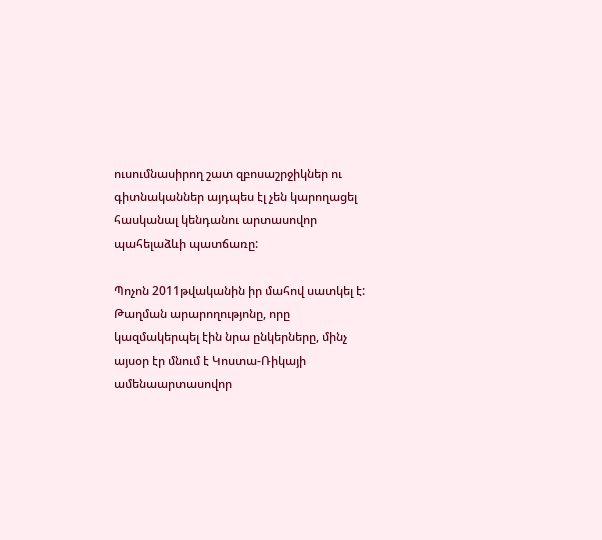ուսումնասիրող շատ զբոսաշրջիկներ ու գիտնականներ այդպես էլ չեն կարողացել հասկանալ կենդանու արտասովոր պահելաձևի պատճառը:

Պոչոն 2011թվականին իր մահով սատկել է: Թաղման արարողությոնը, որը կազմակերպել էին նրա ընկերները, մինչ այսօր էր մնում է Կոստա-Ռիկայի ամենաարտասովոր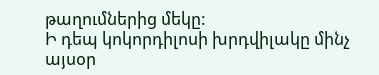թաղումներից մեկը:
Ի դեպ կոկորդիլոսի խրդվիլակը մինչ այսօր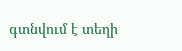գտնվում է տեղի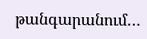թանգարանում…